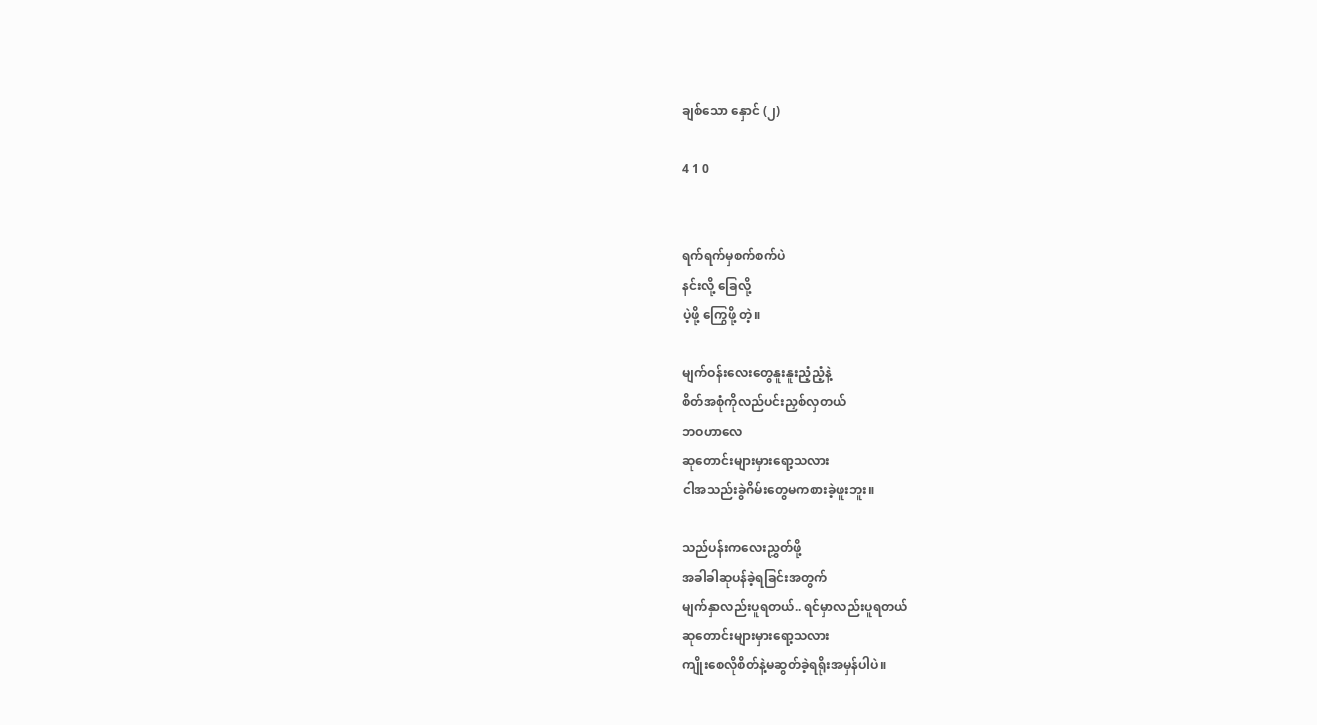ချစ်သော နှောင် (၂)

4 1 0


ရက်ရက်မှစက်စက်ပဲ
နင်းလို့ ခြေလို့
ပဲ့ဖို့ ကြွေဖို့ တဲ့။

မျက်ဝန်းလေးတွေနူးနူးညံ့ညံ့နဲ့
စိတ်အစုံကိုလည်ပင်းညှစ်လှတယ်
ဘဝဟာလေ
ဆုတောင်းများမှားရော့သလား
ငါအသည်းခွဲဂိမ်းတွေမကစားခဲ့ဖူးဘူး။

သည်ပန်းကလေးညွှတ်ဖို့
အခါခါဆုပန်ခဲ့ရခြင်းအတွက်
မျက်နှာလည်းပူရတယ်.. ရင်မှာလည်းပူရတယ်
ဆုတောင်းများမှားရော့သလား
ကျိုးစေလိုစိတ်နဲ့မဆွတ်ခဲ့ရရိုးအမှန်ပါပဲ။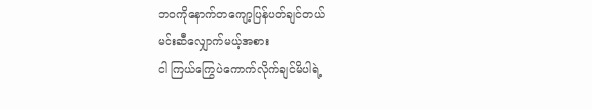ဘဝကိုနောက်တကျော့ပြန်ပတ်ချင်တယ်
မင်းဆီလျှောက်မယ့်အစား
ငါ ကြယ်ကြွေပဲကောက်လိုက်ချင်မိပါရဲ့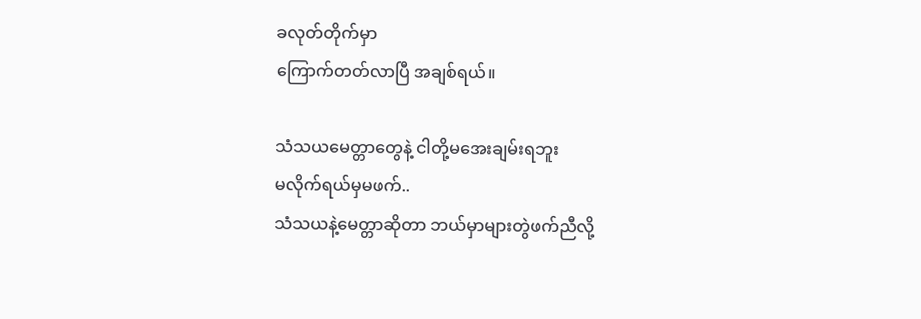ခလုတ်တိုက်မှာ
ကြောက်တတ်လာပြီ အချစ်ရယ်။

သံသယမေတ္တာတွေနဲ့ ငါတို့မအေးချမ်းရဘူး
မလိုက်ရယ်မှမဖက်..
သံသယနဲ့မေတ္တာဆိုတာ ဘယ်မှာများတွဲဖက်ညီလို့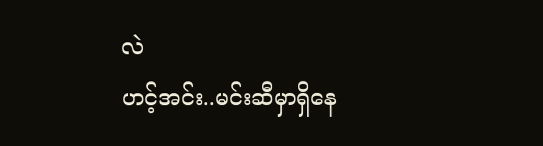လဲ
ဟင့်အင်း..မင်းဆီမှာရှိနေ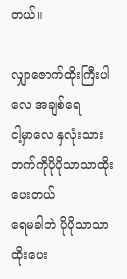တယ်။

လျှာဇောက်ထိုးကြီးပါလေ အချစ်ရေ
ငါ့မှာလေ နှလုံးသားဘက်ကိုပိုပိုသာသာထိုးပေးတယ်
ရေမခါဘဲ ပိုပိုသာသာထိုးပေး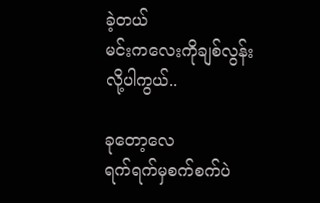ခဲ့တယ်
မင်းကလေးကိုချစ်လွန်းလို့ပါကွယ်..

ခုတော့လေ
ရက်ရက်မှစက်စက်ပဲ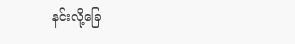နင်းလို့ခြေ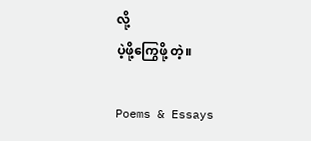လို့
ပဲ့ဖို့ကြွေဖို့ တဲ့။

Poems & Essays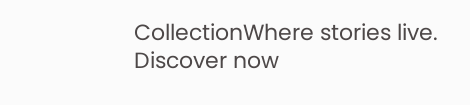CollectionWhere stories live. Discover now